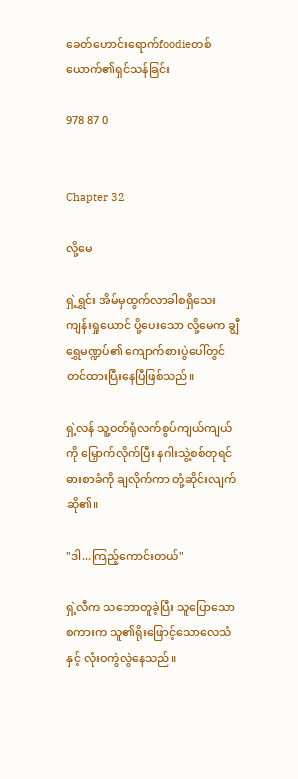ခေတ်ဟောင်းရောက်foodieတစ်ယောက်၏ရှင်သန်ခြင်း

978 87 0


Chapter 32

လို့မေ

ရှဲ့ရွှင်း အိမ်မှထွက်လာခါစရှိသေး ကျန်းရှုယောင် ပို့ပေးသော လို့မေက ချွီရွှေမဏ္ဍပ်၏ ကျောက်စားပွဲပေါ်တွင် တင်ထားပြီးနေပြီဖြစ်သည်။

ရှဲ့လန် သူ့ဝတ်ရုံလက်စွပ်ကျယ်ကျယ်ကို မြှောက်လိုက်ပြီး နဂါးသွဲ့စစ်တုရင်ဓားစာခံကို ချလိုက်ကာ တုံ့ဆိုင်းလျက်ဆို၏။

"ဒါ...ကြည့်ကောင်းတယ်"

ရှဲ့လီက သဘောတူခဲ့ပြီး သူပြောသောစကားက သူ၏ရိုးဖြောင့်သောလေသံနှင့် လုံးဝကွဲလွဲနေသည်။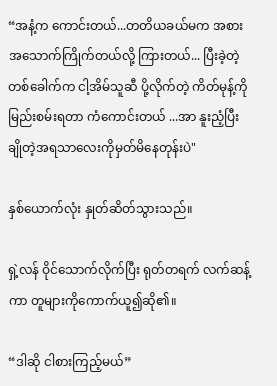“အနံ့က ကောင်းတယ်...တတိယခယ်မက အစားအသောက်ကြိုက်တယ်လို့ ကြားတယ်... ပြီးခဲ့တဲ့ တစ်ခေါက်က ငါ့အိမ်သူဆီ ပို့လိုက်တဲ့ ကိတ်မုန့်ကို မြည်းစမ်းရတာ ကံကောင်းတယ် ...အာ နူးညံ့ပြီးချိုတဲ့အရသာလေးကိုမှတ်မိနေတုန်းပဲ"

နှစ်ယောက်လုံး နှုတ်ဆိတ်သွားသည်။

ရှဲ့လန် ဝိုင်သောက်လိုက်ပြီး ရုတ်တရက် လက်ဆန့်ကာ တူများကိုကောက်ယူ၍ဆို၏။

“ဒါဆို ငါစားကြည့်မယ်”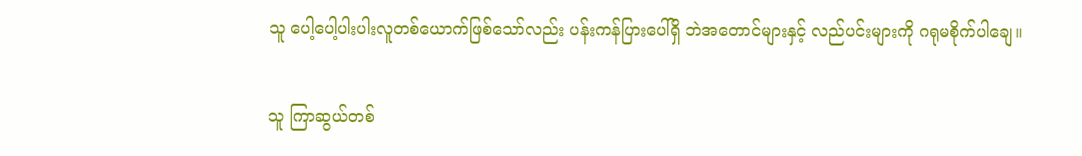သူ ပေါ့ပေါ့ပါးပါးလူတစ်ယောက်ဖြစ်သော်လည်း ပန်းကန်ပြားပေါ်ရှိ ဘဲအတောင်များနှင့် လည်ပင်းများကို ဂရုမစိုက်ပါချေ။

သူ ကြာဆွယ်တစ်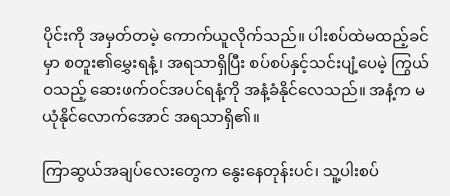ပိုင်းကို အမှတ်တမဲ့ ကောက်ယူလိုက်သည်။ ပါးစပ်ထဲမထည့်ခင်မှာ စတူး၏မွှေးရနံ့၊ အရသာရှိပြီး စပ်စပ်နှင့်သင်းပျံ့ပေမဲ့ ကြွယ်ဝသည့် ဆေးဖက်ဝင်အပင်ရနံ့ကို အနံ့ခံနိုင်လေသည်။ အနံ့က မယုံနိုင်လောက်အောင် အရသာရှိ၏။

ကြာဆွယ်အချပ်လေးတွေက နွေးနေတုန်းပင်၊ သူ့ပါးစပ်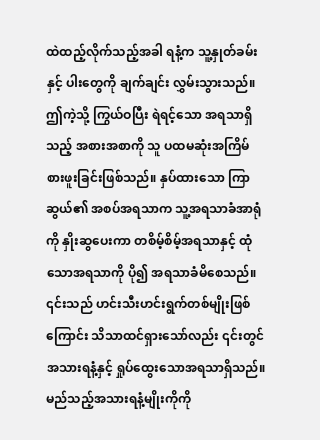ထဲထည့်လိုက်သည့်အခါ ရနံ့က သူ့နှုတ်ခမ်းနှင့် ပါးတွေကို ချက်ချင်း လွှမ်းသွားသည်။ ဤကဲ့သို့ ကြွယ်ဝပြီး ရဲရင့်သော အရသာရှိသည့် အစားအစာကို သူ ပထမဆုံးအကြိမ် စားဖူးခြင်းဖြစ်သည်။ နှပ်ထားသော ကြာဆွယ်၏ အစပ်အရသာက သူ့အရသာခံအာရုံကို နှိုးဆွပေးကာ တစိမ့်စိမ့်အရသာနှင့် ထုံသောအရသာကို ပို၍ အရသာခံမိစေသည်။ ၎င်းသည် ဟင်းသီးဟင်းရွက်တစ်မျိုးဖြစ်ကြောင်း သိသာထင်ရှားသော်လည်း ၎င်းတွင် အသားရနံ့နှင့် ရှုပ်ထွေးသောအရသာရှိသည်။ မည်သည့်အသားရနံ့မျိုးကိုကို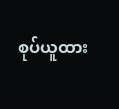စုပ်ယူထား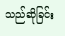သည်ဆိုခြင်း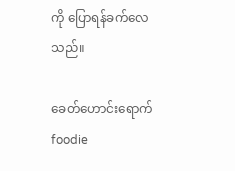ကို ပြောရန်ခက်လေသည်။

ခေတ်ဟောင်းရောက်foodie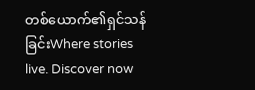တစ်ယောက်၏ရှင်သန်ခြင်းWhere stories live. Discover now